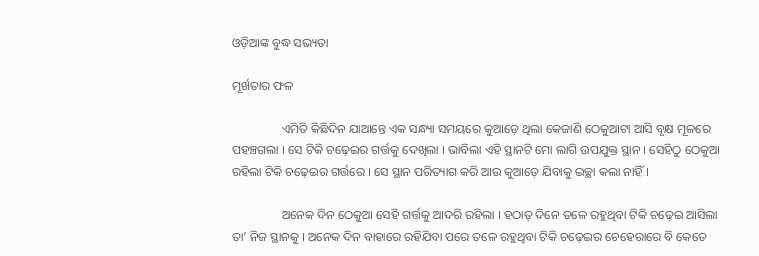ଓଡ଼ିଆଙ୍କ ବୁଦ୍ଧ ସଭ୍ୟତା

ମୂର୍ଖତାର ଫଳ

                ଏମିତି କିଛିଦିନ ଯାଆନ୍ତେ ଏକ ସନ୍ଧ୍ୟା ସମୟରେ କୁଆଡ଼େ ଥିଲା କେଜାଣି ଠେକୁଆଟା ଆସି ବୃକ୍ଷ ମୂଳରେ ପହଞ୍ଚଗଲା । ସେ ଟିକି ଚଢ଼େଇର ଗର୍ତ୍ତକୁ ଦେଖିଲା । ଭାବିଲା ଏହି ସ୍ଥାନଟି ମୋ ଲାଗି ଉପଯୁକ୍ତ ସ୍ଥାନ । ସେହିଠୁ ଠେକୁଆ ରହିଲା ଟିକି ଚଢ଼େଇର ଗର୍ତ୍ତରେ । ସେ ସ୍ଥାନ ପରିତ୍ୟାଗ କରି ଆଉ କୁଆଡ଼େ ଯିବାକୁ ଇଚ୍ଛା କଲା ନାହିଁ ।

                ଅନେକ ଦିନ ଠେକୁଆ ସେହି ଗର୍ତ୍ତକୁ ଆଦରି ରହିଲା । ହଠାତ୍ ଦିନେ ତଳେ ରହୁଥିବା ଟିକି ଚଢ଼େଇ ଆସିଲା ତା’ ନିଜ ସ୍ଥାନକୁ । ଅନେକ ଦିନ ବାହାରେ ରହିଯିବା ପରେ ତଳେ ରହୁଥିବା ଟିକି ଚଢ଼େଇର ଚେହେରାରେ ବି କେତେ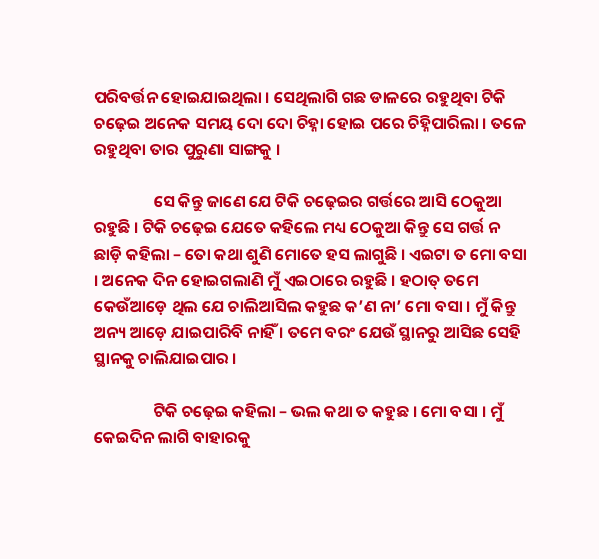ପରିବର୍ତ୍ତନ ହୋଇଯାଇଥିଲା । ସେଥିଲାଗି ଗଛ ଡାଳରେ ରହୁଥିବା ଟିକି ଚଢ଼େଇ ଅନେକ ସମୟ ଦୋ ଦୋ ଚିହ୍ନା ହୋଇ ପରେ ଚିହ୍ନିପାରିଲା । ତଳେ ରହୁଥିବା ତାର ପୁରୁଣା ସାଙ୍ଗକୁ ।

                ସେ କିନ୍ତୁ ଜାଣେ ଯେ ଟିକି ଚଢ଼େଇର ଗର୍ତ୍ତରେ ଆସି ଠେକୁଆ ରହୁଛି । ଟିକି ଚଢ଼େଇ ଯେତେ କହିଲେ ମଧ୍ୟ ଠେକୁଆ କିନ୍ତୁ ସେ ଗର୍ତ୍ତ ନ ଛାଡ଼ି କହିଲା – ତୋ କଥା ଶୁଣି ମୋତେ ହସ ଲାଗୁଛି । ଏଇଟା ତ ମୋ ବସା । ଅନେକ ଦିନ ହୋଇଗଲାଣି ମୁଁ ଏଇଠାରେ ରହୁଛି । ହଠାତ୍ ତମେ କେଉଁଆଡ଼େ ଥିଲ ଯେ ଚାଲିଆସିଲ କହୁଛ କ’ଣ ନା’ ମୋ ବସା । ମୁଁ କିନ୍ତୁ ଅନ୍ୟ ଆଡ଼େ ଯାଇପାରିବି ନାହିଁ । ତମେ ବରଂ ଯେଉଁ ସ୍ଥାନରୁ ଆସିଛ ସେହି ସ୍ଥାନକୁ ଚାଲିଯାଇପାର ।

                ଟିକି ଚଢ଼େଇ କହିଲା – ଭଲ କଥା ତ କହୁଛ । ମୋ ବସା । ମୁଁ କେଇଦିନ ଲାଗି ବାହାରକୁ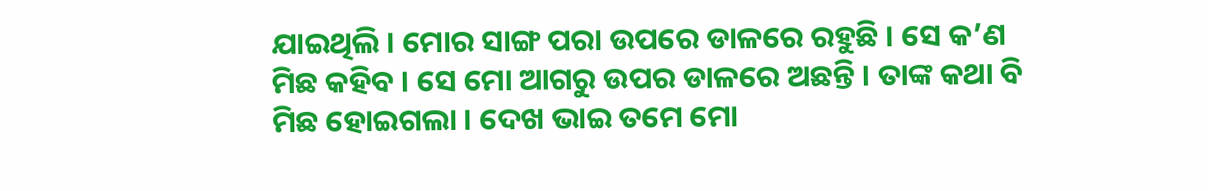ଯାଇଥିଲି । ମୋର ସାଙ୍ଗ ପରା ଉପରେ ଡାଳରେ ରହୁଛି । ସେ କ’ଣ ମିଛ କହିବ । ସେ ମୋ ଆଗରୁ ଉପର ଡାଳରେ ଅଛନ୍ତି । ତାଙ୍କ କଥା ବି ମିଛ ହୋଇଗଲା । ଦେଖ ଭାଇ ତମେ ମୋ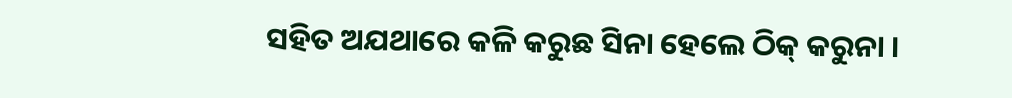ସହିତ ଅଯଥାରେ କଳି କରୁଛ ସିନା ହେଲେ ଠିକ୍ କରୁନା ।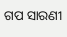ଗପ ସାରଣୀ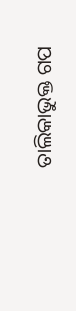ତାଲିକାଭୁକ୍ତ ଗପ